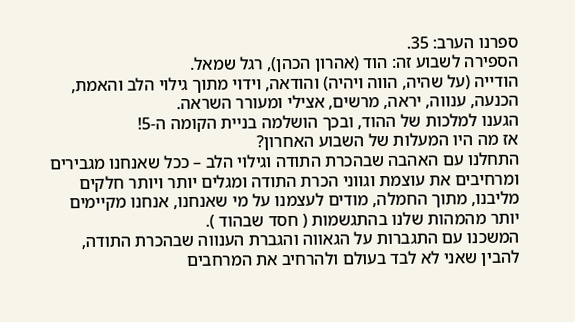ספרנו הערב: 35.
הספירה לשבוע זה: הוד (אהרון הכהן), רגל שמאל.
הודייה (על שהיה, הווה ויהיה) והודאה, וידוי מתוך גילוי הלב והאמת, הכנעה, ענווה, יראה, מרשים, אצילי ומעורר השראה.
הגענו למלכות של ההוד, ובכך הושלמה בניית הקומה ה-5!
אז מה היו המעלות של השבוע האחרון?
התחלנו עם האהבה שבהכרת התודה וגילוי הלב – ככל שאנחנו מגבירים ומרחיבים את עוצמת וגווני הכרת התודה ומגלים יותר ויותר חלקים מליבנו, מתוך החמלה, מודים לעצמנו על מי שאנחנו, אנחנו מקיימים יותר מהמהות שלנו בהתגשמות ( חסד שבהוד ).
המשכנו עם התגברות על הגאווה והגברת הענווה שבהכרת התודה, להבין שאני לא לבד בעולם ולהרחיב את המרחבים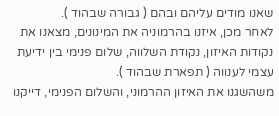שאנו מודים עליהם ובהם ( גבורה שבהוד ).
לאחר מכן, איזנו בהרמוניה את המינונים, מצאנו את נקודות האיזון, נקודת השלווה, שלום פנימי בין ידיעת עצמי לענווה ( תפארת שבהוד ).
משהשגנו את האיזון ההרמוני, והשלום הפנימי, דייקנו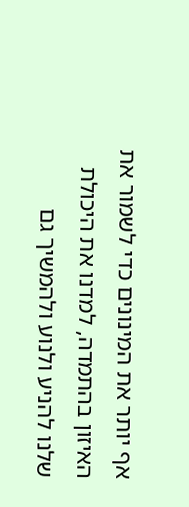אף יותר את המינונים כדי לשמור את האיזון בהתמדה, למדנו את היכולת שלנו להניע ולנוע ולהמשיך גם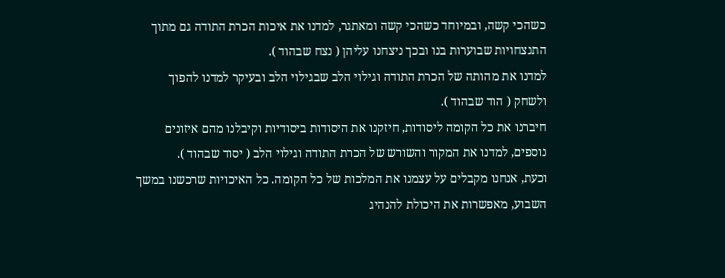כשהכי קשה, ובמיוחד כשהכי קשה ומאתגר, למדנו את איכות הכרת התודה גם מתוך התנצחויות שבוערות בנו ובכך ניצחנו עליהן ( נצח שבהוד ).
למדנו את מהותה של הכרת התודה וגילוי הלב שבגילוי הלב ובעיקר למדנו להפוך ולשחק ( הוד שבהוד ).
חיברנו את כל הקומה ליסודות, חיזקנו את היסודות ביסודיות וקיבלנו מהם איזונים נוספים, למדנו את המקור והשורש של הכרת התודה וגילוי הלב ( יסוד שבהוד ).
וכעת, אנחנו מקבלים על עצמנו את המלכות של כל הקומה. כל האיכויות שרכשנו במשך השבוע, מאפשרות את היכולת להנהיג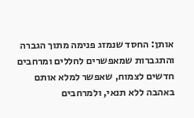אותן: החסד שנמזג פנימה מתוך הגברה והתגברות שמאפשרים לחללים ומרחבים חדשים לצמוח, שאפשר למלא אותם באהבה ללא תנאי, ולמרחבים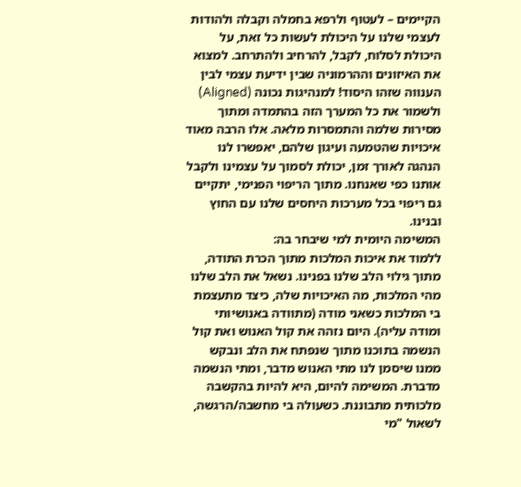הקיימים – לעטוף ולרפא בחמלה וקבלה ולהודות לעצמי שלנו על היכולת לעשות כל זאת, על היכולת לסלוח, לקבל, להרחיב ולהתרחב. למצוא את האיזונים וההרמוניה שבין ידיעת עצמי לבין הענווה שזהו היסוד! למנהיגות נכונה (Aligned) ולשמור את כל המערך הזה בהתמדה ומתוך מסירות שלמה והתמסרות מלאה. אלו הרבה מאוד איכויות שהטמעה ועיגון שלהם, יאפשרו לנו הנהגה לאורך זמן, יכולת לסמוך על עצמינו ולקבל אותנו כפי שאנחנו. מתוך הריפוי הפנימי, יתקיים גם ריפוי בכל מערכות היחסים שלנו עם החוץ ובנינו.
המשימה היומית למי שיבחר בה:
ללמוד את איכות המלכות מתוך הכרת התודה, מתוך גילוי הלב שלנו בפנינו. נשאל את הלב שלנו מהי המלכות, מה האיכויות שלה, כיצד מתעצמת בי המלכות כשאני מודה (מתוודה באנושיותי ומודה עליה). היום נזהה את קול האנוש ואת קול הנשמה בתוכנו מתוך שנפתח את הלב ונבקש ממנו שיסמן לנו מתי האנוש מדבר, ומתי הנשמה מדברת. המשימה להיום, היא להיות בהקשבה מלכותית מתבוננת. כשעולה בי מחשבה/הרגשה, לשאול "מי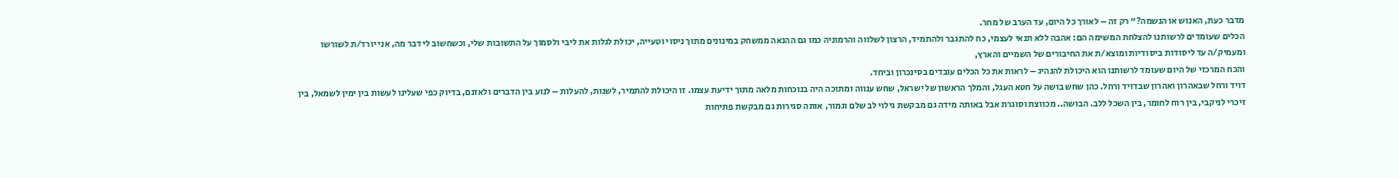מדבר כעת, האנוש או הנשמה?" רק זה – לאורך כל היום, עד הערב של מחר.
הכלים שעומדים לרשותנו להצלחת המשימה הם: אהבה ללא תנאי לעצמי, כח להתגבר ולהתמיד, הרצון לשלווה והרמוניה כמו גם ההנאה ממשחק במינונים מתוך ניסוי וטעייה, יכולת לגלות את ליבי ולסמוך על התשובות שלי, וכשחשוב לי דבר מה, אני יורד/ת לשורשו ומעמיק/ה עד ליסודות ביסודיות ומוצא/ת את החיבורים של השמיים והארץ,
והכח המרכזי של היום שעומד לרשותנו הוא היכולת להנהיג – לראות את כל הכלים עובדים בסינכרון וביחד.
דויד ורחל שבאהרון ואהרון שבדויד ורחל. כהן שחש בושה על חטא העגל, והמלך הראשון של ישראל, שחש ענווה ומתוכה היה בנוכחות מלאה מתוך ידיעת עצמו. זו היכולת להתמיר, לשנות, להעלות – לנוע בין הדברים ולאזנם, בדיוק כפי שעלינו לעשות בין ימין לשמאל, בין זיכרי לניקבי, בין רוח לחומר, בין השכל ללב. הבושה.. מכווצת וסוגרת אבל באותה מידה גם מבקשת גילוי לב שלם וגמור, אותה סגירות גם מבקשת פתיחות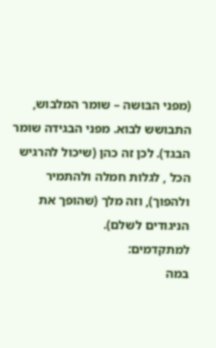(מפני הבּוּשה – שומר המלבוש, התבושש לבוא. מפני הבגידה שומר הבגד). לכן זה כהן (שיכול להרגיש הכל , לגלות חמלה ולהתמיר ולהפוך), וזה מלך (שהופך את הניגודים לשלם).
למתקדמים:
במה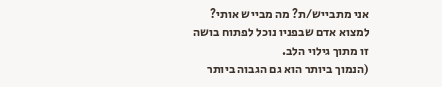אני מתבייש/ת? מה מבייש אותי?
למצוא אדם שבפניו נוכל לפתוח בושה זו מתוך גילוי הלב.
(הנמוך ביותר הוא גם הגבוה ביותר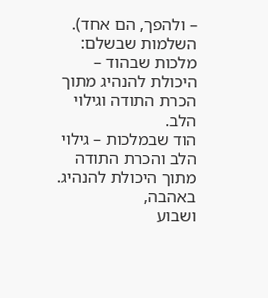– ולהפך, הם אחד).
השלמות שבשלם:
מלכות שבהוד – היכולת להנהיג מתוך הכרת התודה וגילוי הלב.
הוד שבמלכות – גילוי הלב והכרת התודה מתוך היכולת להנהיג.
באהבה,
ושבוע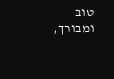טוב ומבורך,